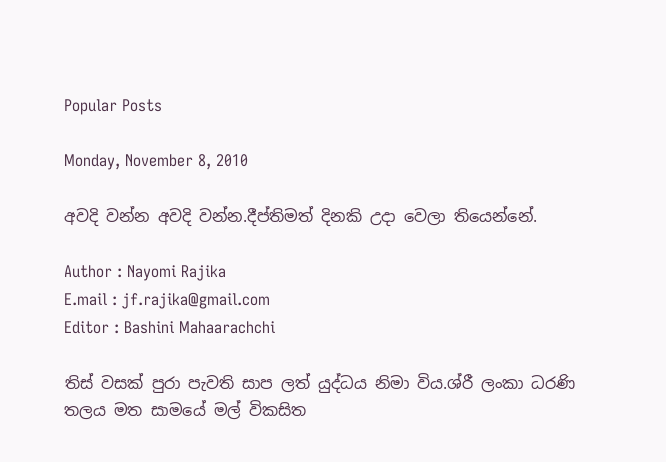Popular Posts

Monday, November 8, 2010

අවදි වන්න අවදි වන්න.දීප්තිමත් දිනකි උදා වෙලා තියෙන්නේ.

Author : Nayomi Rajika
E.mail : jf.rajika@gmail.com
Editor : Bashini Mahaarachchi

තිස් වසක් පුරා පැවති සාප ලත් යුද්ධය නිමා විය.ශ්රී ලංකා ධරණි තලය මත සාමයේ මල් විකසිත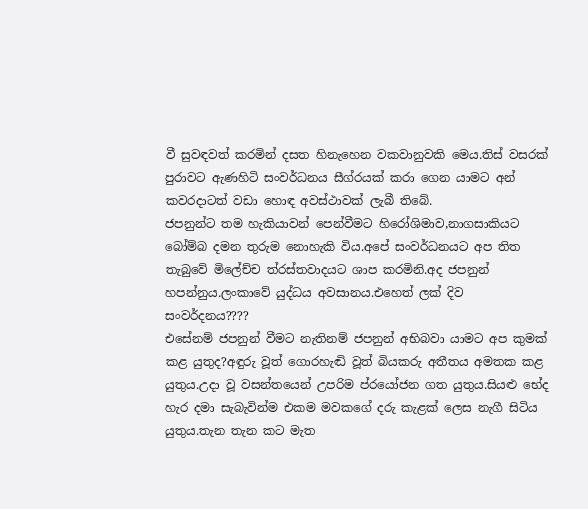වී සුවඳවත් කරමින් දසත හිනැහෙන වකවානුවකි මෙය.තිස් වසරක් පුරාවට ඇණහිටි සංවර්ධනය සීග්රයක් කරා ගෙන යාමට අන් කවරදාටත් වඩා හොඳ අවස්ථාවක් ලැබී තිබේ.
ජපනුන්ට තම හැකියාවන් පෙන්වීමට හිරෝශිමාව,නාගසාකියට බෝම්බ දමන තුරුම නොහැකි විය.අපේ සංවර්ධනයට අප තිත තැබුවේ මිලේච්ච ත්රස්තවාදයට ශාප කරමිනි.අද ජපනුන් හපන්නුය.ලංකාවේ යුද්ධය අවසානය.එහෙත් ලක් දිව සංවර්දනය????
එසේනම් ජපනුන් වීමට නැතිනම් ජපනුන් අභිබවා යාමට අප කුමක් කළ යුතුද?අඳුරු වූත් ගොරහැඬි වූත් බියකරු අතීතය අමතක කළ යුතුය.උදා වූ වසන්තයෙන් උපරිම ප්රයෝජන ගත යුතුය.සියළු භේද හැර දමා සැබැවින්ම එකම මවකගේ දරු කැළක් ලෙස නැගී සිටිය යුතුය.තැන තැන කට මැත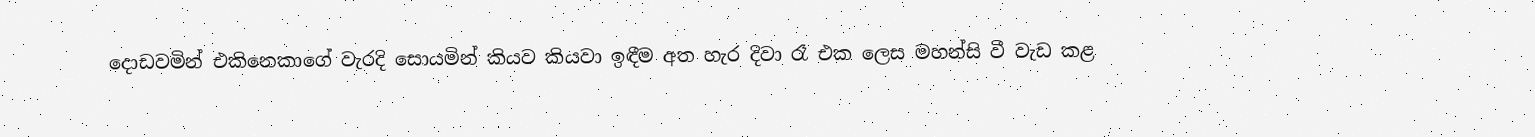දොඩවමින් එකිනෙකාගේ වැරදි සොයමින් කියව කියවා ඉඳීම අත හැර දිවා රෑ එක ලෙස මහන්සි වී වැඩ කළ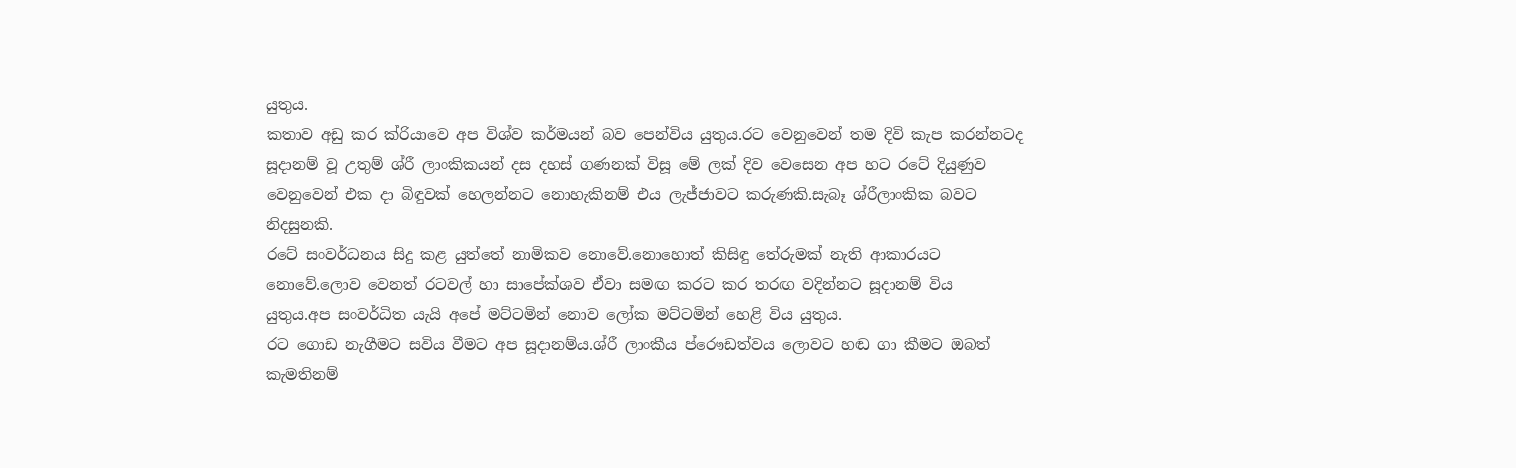යුතුය.
කතාව අඩු කර ක්රියාවෙ අප විශ්ව කර්මයන් බව පෙන්විය යුතුය.රට වෙනුවෙන් තම දිවි කැප කරන්නටද සූදානම් වූ උතුම් ශ්රී ලාංකිකයන් දස දහස් ගණනක් විසූ මේ ලක් දිව වෙසෙන අප හට රටේ දියුණුව වෙනුවෙන් එක දා බිඳුවක් හෙලන්නට නොහැකිනම් එය ලැජ්ජාවට කරුණකි.සැබෑ ශ්රීලාංකික බවට නිදසුනකි.
රටේ සංවර්ධනය සිදු කළ යුත්තේ නාමිකව නොවේ.නොහොත් කිසිඳු තේරුමක් නැති ආකාරයට නොවේ.ලොව වෙනත් රටවල් හා සාපේක්ශව ඒවා සමඟ කරට කර තරඟ වදින්නට සූදානම් විය යුතුය.අප සංවර්ධිත යැයි අපේ මට්ටමින් නොව ලෝක මට්ටමින් හෙළි විය යුතුය.
රට ගොඩ නැගීමට සවිය වීමට අප සූදානම්ය.ශ්රී ලාංකීය ප්රෞඩත්වය ලොවට හඬ ගා කීමට ඔබත් කැමතිනම්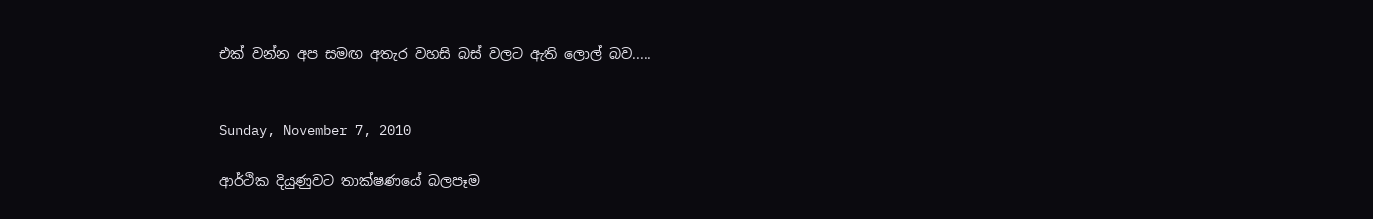එක් වන්න අප සමඟ අතැර වහසි බස් වලට ඇති ලොල් බව.....


Sunday, November 7, 2010

ආර්ථික දියුණුවට තාක්ෂණයේ බලපෑම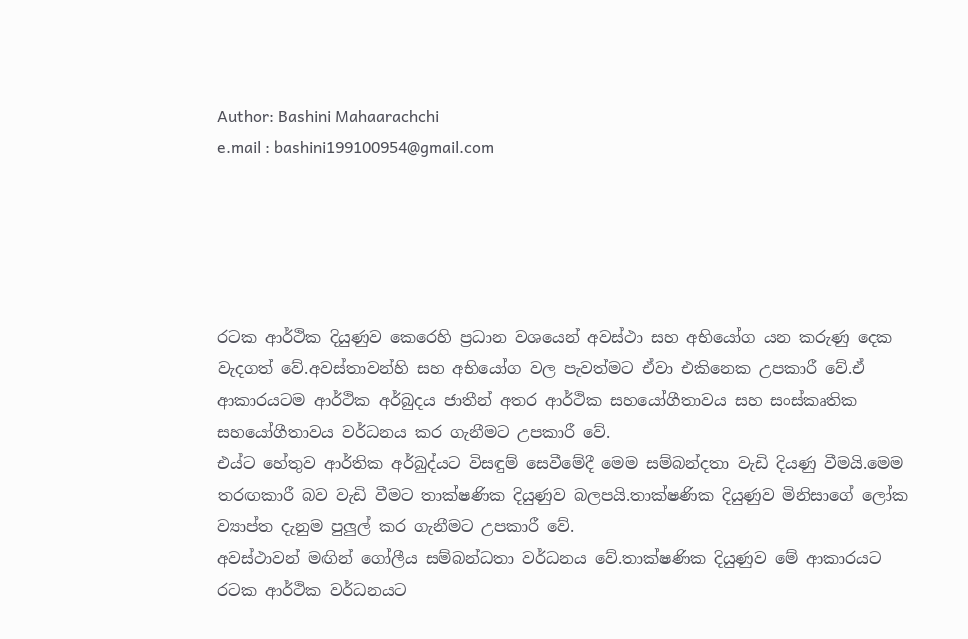Author: Bashini Mahaarachchi
e.mail : bashini199100954@gmail.com





රටක ආර්ථික දියුණුව කෙරෙහි ප්‍රධාන වශයෙන් අවස්ථා සහ අභියෝග යන කරුණු දෙක වැදගත් වේ.අවස්තාවන්හි සහ අභියෝග වල පැවත්මට ඒවා එකිනෙක උපකාරී වේ.ඒ ආකාරයටම ආර්ථික අර්බුදය ජාතීන් අතර ආර්ථික සහයෝගීතාවය සහ සංස්කෘතික සහයෝගීතාවය වර්ධනය කර ගැනීමට උපකාරී වේ.
එය්ට හේතුව ආර්තික අර්බුද්යට විසඳුම් සෙවීමේදී මෙම සම්බන්දතා වැඩි දියණු වීමයි.මෙම තරඟකාරී බව වැඩි වීමට තාක්ෂණික දියුණුව බලපයි.තාක්ෂණික දියුණුව මිනිසාගේ ලෝක ව්‍යාප්ත දැනුම පුලුල් කර ගැනීමට උපකාරී වේ.
අවස්ථාවන් මඟින් ගෝලීය සම්බන්ධතා වර්ධනය වේ.තාක්ෂණික දියුණුව මේ ආකාරයට රටක ආර්ථික වර්ධනයට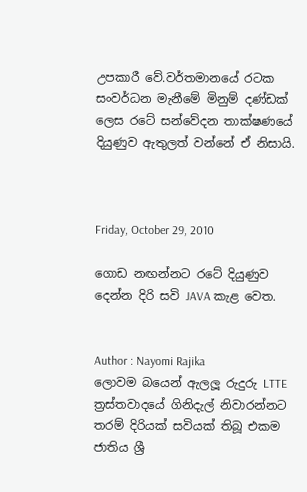උපකාරී වේ.වර්තමානයේ රටක සංවර්ධන මැනීමේ මිනුම් දණ්ඩක් ලෙස රටේ සන්වේදන තාක්ෂණයේ දියුණුව ඇතුලත් වන්නේ ඒ නිසායි.



Friday, October 29, 2010

ගොඩ නඟන්නට රටේ දියුණුව දෙන්න දිරි සවි JAVA කැළ වෙත.


Author : Nayomi Rajika
ලොවම බයෙන් ඇලලූ රුදුරු LTTE ත්‍රස්තවාදයේ ගිනිදැල් නිවාරන්නට තරම් දිරියක් සවියක් තිබූ එකම ජාතිය ශ්‍රී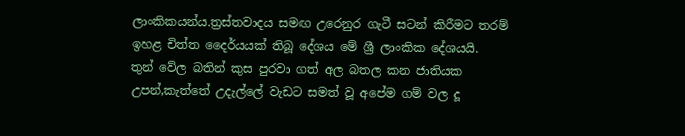ලාංකිකයන්ය.ත්‍රස්තවාදය සමඟ උරෙනුර ගැටී සටන් කිරීමට තරම් ඉහළ චිත්ත දෛර්ය‍යක් තිබූ දේශය මේ ශ්‍රී ලාංකික දේශයයි.
තුන් වේල බතින් කුස පුරවා ගත් අල බතල කන ජාතියක උපන්,කැත්තේ උදැල්ලේ වැඩට සමත් වූ අපේම ගම් වල දූ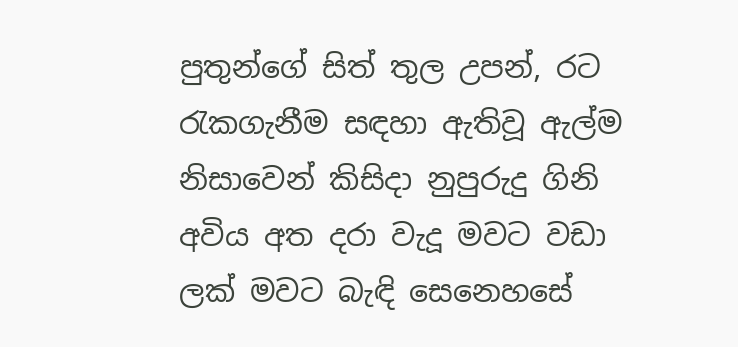පුතුන්ගේ සිත් තුල උපන්, රට රැකගැනීම සඳහා ඇතිවූ ඇල්ම නිසාවෙන් කිසිදා නුපුරුදු ගිනි අවිය අත දරා වැදූ මවට වඩා ලක් මවට බැඳි සෙනෙහසේ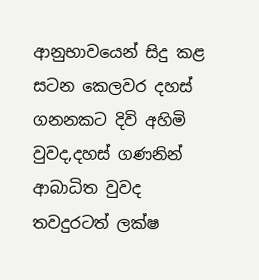ආනුභාවයෙන් සිදු කළ සටන කෙලවර දහස් ගනනකට දිවි අහිමි වුවද,දහස් ගණනින් ආබාධිත වුවද තවදුරටත් ලක්ෂ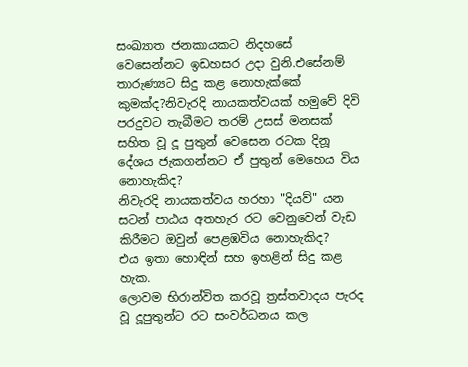සංඛ්‍යාත ජනකායකට නිදහසේ වෙසෙන්නට ඉඩහසර උදා වුනි.එසේනම් තාරුණ්‍යට සිදු කළ නොහැක්කේ කුමක්ද?නිවැරදි නායකත්වයක් හමුවේ දිවි පරදුවට තැබීමට තරම් උසස් මනසක් සහිත වූ දූ පුතුන් වෙසෙන රටක දිනූ දේශය ජැකගන්නට ඒ පුතුන් මෙහෙය විය නොහැකිද?
නිවැරදි නායකත්වය හරහා "දියව්" යන සටන් පාඨය අතහැර රට වෙනුවෙන් වැඩ කිරීමට ඔවුන් පෙළඹවිය නොහැකිද?
එය ඉතා හොඳින් සහ ඉහළින් සිදු කළ හැක.
ලොවම භිරාන්විත කරවූ ත්‍රස්තවාදය පැරද වූ දූපුතුන්ට රට සංවර්ධනය කල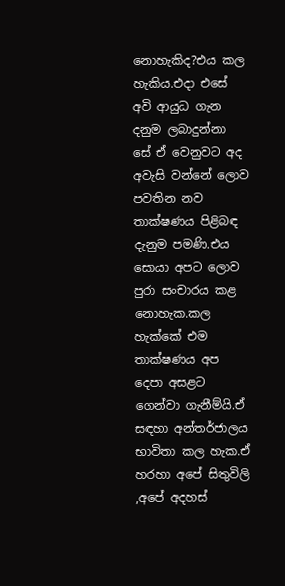නොහැකිද?එය කල හැකිය.එදා එසේ අවි ආයුධ ගැන දනුම ලබාදුන්නා සේ ඒ වෙනුවට අද අවැසි වන්නේ ලොව පවතින නව තාක්ෂණය පිළිබඳ දැනුම පමණි.එය සොයා අපට ලොව පුරා සංචාරය කළ නොහැක.කල හැක්කේ එම තාක්ෂණය අප දෙපා අසළට ගෙන්වා ගැනීම්යි.ඒ සඳහා අන්තර්ජාලය භාවිතා කල හැක.ඒ හරහා අපේ සිතුවිලි ,අපේ අදහස්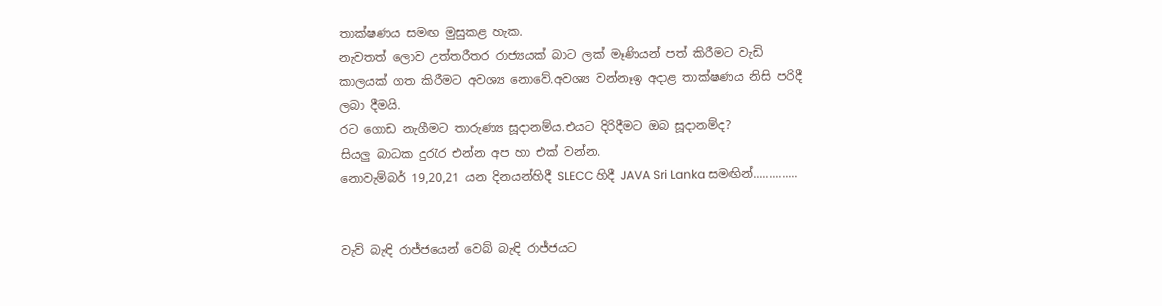තාක්ෂණය සමඟ මුසුකළ හැක.
නැවතත් ලොව උත්තරීතර රාජ්‍යයක් බාට ලක් මෑණියන් පත් කිරීමට වැඩි කාලයක් ගත කිරීමට අවශ්‍ය නොවේ.අවශ්‍ය වන්නෑඉ අදාළ තාක්ෂණය නිසි පරිදී ලබා දීමයි.
රට ගොඩ නැගීමට තාරුණ්‍ය සූදානම්ය.එයට දිරිදීමට ඔබ සූදානම්ද?
සියලු බාධක දුරැර එන්න අප හා එක් වන්න.
නොවැම්බර් 19,20,21 යන දිනයන්හිදී SLECC හිදී JAVA Sri Lanka සමඟින්..............


වැව් බැඳි රාජ්ජයෙන් වෙබ් බැඳි රාජ්ජයට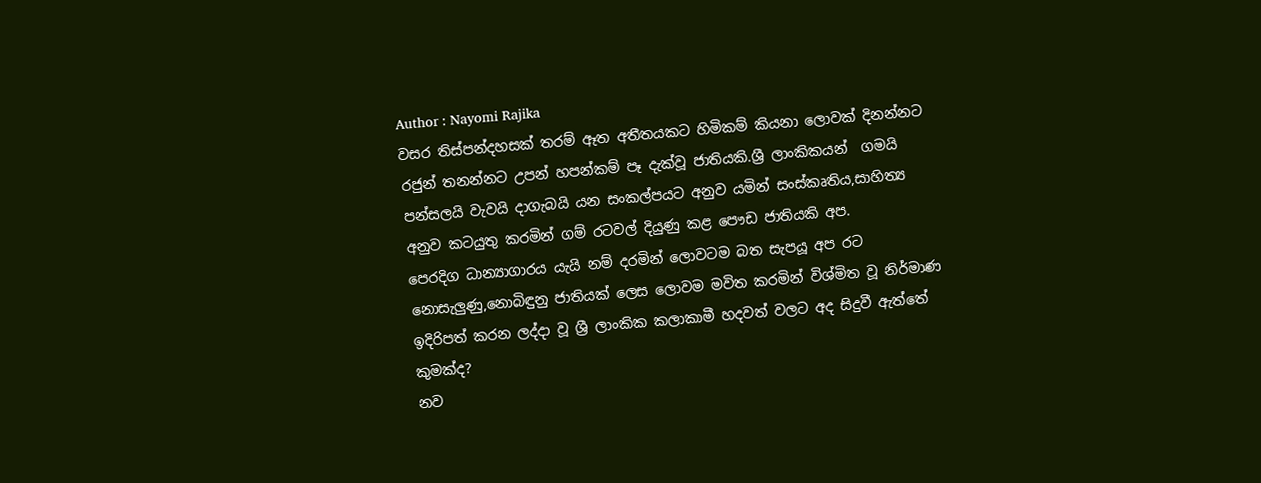Author : Nayomi Rajika
වසර තිස්පන්දහසක් තරම් ඈත අතීතයකට හිමිකම් කියනා ලොවක් දිනන්නට රජුන් තනන්නට උපන් හපන්කම් පෑ දැක්වූ ජාතියකි.ශ්‍රී ලාංකිකයන්  ගමයි පන්සලයි වැවයි දාගැබයි යන සංකල්පයට අනුව යමින් සංස්කෘතිය,සාහිත්‍ය අනුව කටයුතු කරමින් ගම් රටවල් දියුණු කළ පෞඩ ජාතියකි අප.
පෙරදිග ධාන්‍යාගාරය යැයි නම් දරමින් ලොවටම බත සැපයූ අප රට නොසැලුණු,නොබිඳුනු ජාතියක් ලෙස ලොවම මවිත කරමින් විශ්මිත වූ නිර්මාණ ඉදිරිපත් කරන ලද්දා වූ ශ්‍රී ලාංකික කලාකාමී හදවත් වලට අද සිදුවී ඇත්තේ කුමක්ද?
නව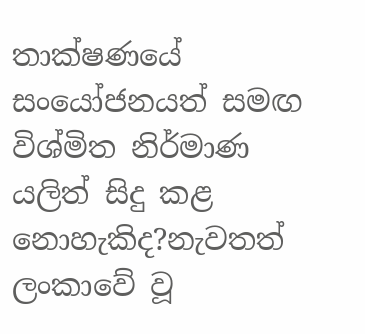තාක්ෂණයේ සංයෝජනයත් සමඟ විශ්මිත නිර්මාණ යලිත් සිදු කළ නොහැකිද?නැවතත් ලංකාවේ වූ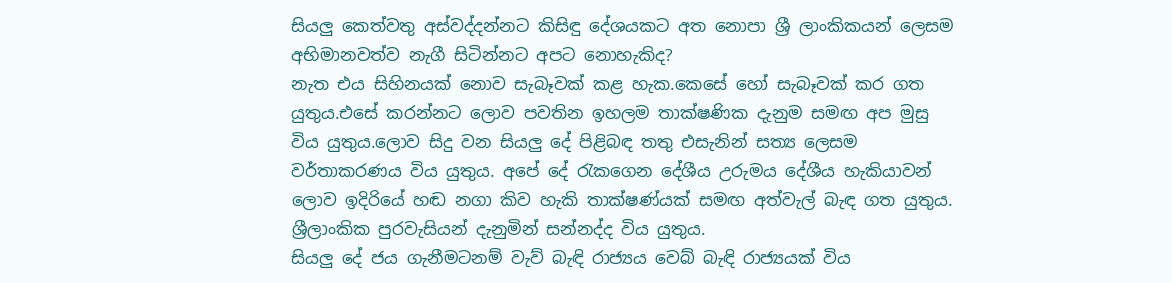සියලු කෙත්වතු අස්වද්දන්නට කිසිඳු දේශයකට අත නොපා ශ්‍රී ලාංකිකයන් ලෙසම අභිමානවත්ව නැගී සිටින්නට අපට නොහැකිද?
නැත එය සිහිනයක් නොව සැබෑවක් කළ හැක.කෙසේ හෝ සැබෑවක් කර ගත යුතුය.එසේ කරන්නට ලොව පවතින ඉහලම තාක්ෂණික දැනුම සමඟ අප මුසු විය යුතුය.ලොව සිදු වන සියලු දේ පිළිබඳ තතු එසැනින් සත්‍ය ලෙසම වර්තාකරණය විය යුතුය. අපේ දේ රැකගෙන දේශීය උරුමය දේශීය හැකියාවන් ලොව ඉදිරියේ හඬ නගා කිව හැකි තාක්ෂණ්යක් සමඟ අත්වැල් බැඳ ගත යුතුය. ශ්‍රීලාංකික පුරවැසියන් දැනුමින් සන්නද්ද විය යුතුය.
සියලු දේ ජය ගැනීමටනම් වැව් බැඳි රාජ්‍යය වෙබ් බැඳි රාජ්‍යයක් විය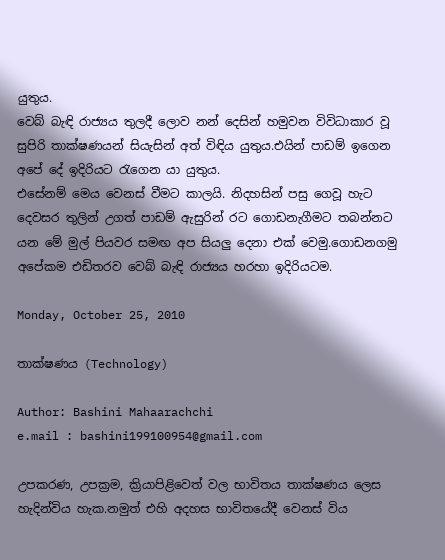යුතුය.
වෙබ් බැඳි රාජ්‍යය තුලදී ලොව නන් දෙසින් හමුවන විවිධාකාර වූ සුපිරි තාක්ෂණයන් සියැසින් අත් විඳිය යුතුය.එයින් පාඩම් ඉගෙන අපේ දේ ඉදිරියට රැගෙන යා යුතුය.
එසේනම් මෙය වෙනස් වීමට කාලයි. නිදහසින් පසු ගෙවූ හැට දෙවසර තුලින් උගත් පාඩම් ඇසුරින් රට ගොඩනැගීමට තබන්නට යන මේ මුල් පියවර සමඟ අප සියලු දෙනා එක් වෙමු.ගොඩනගමු අපේකම එඩිතරව වෙබ් බැඳි රාජ්‍යය හරහා ඉදිරියටම.

Monday, October 25, 2010

තාක්ෂණය (Technology)

Author: Bashini Mahaarachchi
e.mail : bashini199100954@gmail.com

උපකරණ, උපක්‍රම, ක්‍රියාපිළිවෙත් වල භාවිතය තාක්ෂණය ලෙස හැදින්විය හැක.නමුත් එහි අදහස භාවිතයේදී වෙනස් විය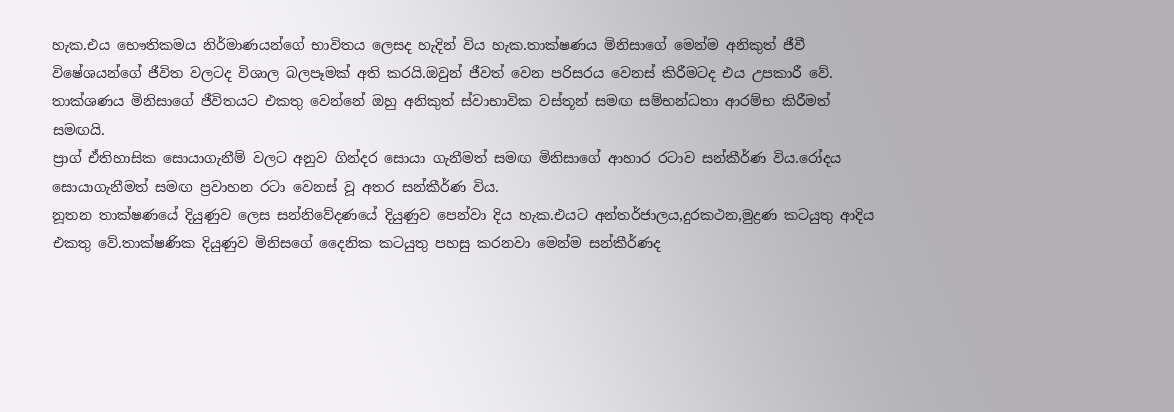හැක.එය භෞතිකමය නිර්මාණයන්ගේ භාවිතය ලෙසද හැදින් විය හැක.තාක්ෂණය මිනිසාගේ මෙන්ම අනිකුත් ජීවී විෂේශයන්ගේ ජීවිත වලටද විශාල බලපෑමක් අති කරයි.ඔවුන් ජීවත් වෙන පරිසරය වෙනස් කිරීමටද එය උපකාරී වේ.
තාක්ශණය මිනිසාගේ ජීවිතයට එකතු වෙන්නේ ඔහු අනිකුත් ස්වාභාවික වස්තූන් සමඟ සම්භන්ධතා ආරම්භ කිරීමත් සමඟයි.
ප්‍රාග් ඒතිහාසික සොයාගැනීම් වලට අනුව ගින්දර සොයා ගැනීමත් සමඟ මිනිසාගේ ආහාර රටාව සන්කීර්ණ විය.රෝදය සොයාගැනීමත් සමඟ ප්‍රවාහන රටා වෙනස් වූ අතර සන්කීර්ණ විය.
නූතන තාක්ෂණයේ දියුණුව ලෙස සන්නිවේදණයේ දියුණුව පෙන්වා දිය හැක.එයට අන්තර්ජාලය,දුරකථන,මුද්‍රණ කටයුතු ආදිය එකතු වේ.තාක්ෂණික දියුණුව මිනිසගේ දෛනික කටයුතු පහසු කරනවා මෙන්ම සන්කීර්ණද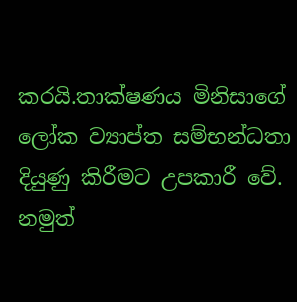කරයි.තාක්ෂණය මිනිසාගේ ලෝක ව්‍යාප්ත සම්භන්ධතා දියුණු කිරීමට උපකාරී වේ.
නමුත්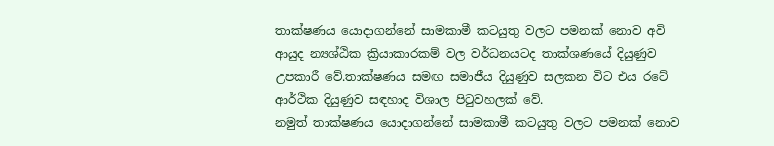තාක්ෂණය යොදාගන්නේ සාමකාමී කටයුතු වලට පමනක් නොව අවි ආයුද න්‍යශ්ඨික ක්‍රියාකාරකම් වල වර්ධනයටද තාක්ශණයේ දියුණුව උපකාරී වේ.තාක්ෂණය සමඟ සමාජීය දියුණුව සලකන විට එය රටේ ආර්ථික දියුණුව සඳහාද විශාල පිටුවහලක් වේ.
නමුත් තාක්ෂණය යොදාගන්නේ සාමකාමී කටයුතු වලට පමනක් නොව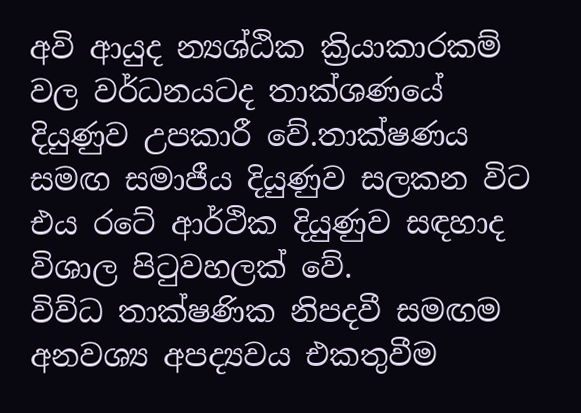අවි ආයුද න්‍යශ්ඨික ක්‍රියාකාරකම් වල වර්ධනයටද තාක්ශණයේ දියුණුව උපකාරී වේ.තාක්ෂණය සමඟ සමාජීය දියුණුව සලකන විට එය රටේ ආර්ථික දියුණුව සඳහාද විශාල පිටුවහලක් වේ.
විව්ධ තාක්ෂණික නිපදවී සමඟම අනවශ්‍ය අපද්‍යවය එකතුවීම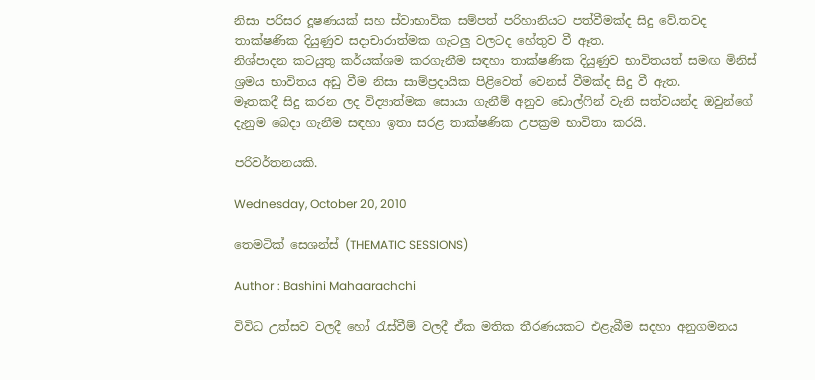නිසා පරිසර දූෂණයක් සහ ස්වාභාවික සම්පත් පරිහානියට පත්වීමක්ද සිදු වේ.තවද තාක්ෂණික දියුණුව සදාචාරාත්මක ගැටලු වලටද හේතුව වී ඈත.
නිශ්පාදන කටයුතු කර්යක්ශම කරගැනීම සඳහා තාක්ෂණික දියුණුව භාවිතයත් සමඟ මිනිස් ශ්‍රමය භාවිතය අඩු වීම නිසා සාම්ප්‍රදායික පිළිවෙත් වෙනස් වීමක්ද සිදු වී ඇත.
මෑතකදී සිදු කරන ලද විද්‍යාත්මක සොයා ගැනීම් අනුව ඩොල්ෆින් වැනි සත්වයන්ද ඔවුන්ගේ දැනුම බෙදා ගැනීම සඳහා ඉතා සරළ තාක්ෂණික උපක්‍රම භාවිතා කරයි.

පරිවර්තනයකි.

Wednesday, October 20, 2010

තෙමටික් සෙශන්ස් (THEMATIC SESSIONS)

Author : Bashini Mahaarachchi

විවිධ උත්සව වලදී හෝ ‍රැස්වීම් වලදී ඒක මතික තීරණයකට එළැබීම සදහා අනුගමනය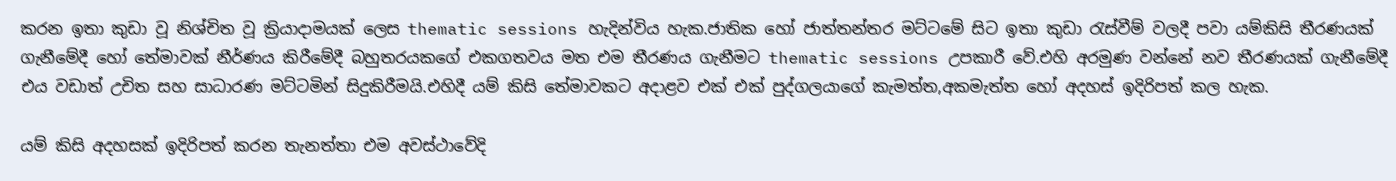කරන ඉතා කුඩා වූ නිශ්චිත වූ ක්‍රියාදාමයක් ලෙස thematic sessions හැදින්විය හැක.ජාතික හෝ ජාත්තන්තර මට්ටමේ සිට ඉතා කුඩා ‍රැස්වීම් වලදී පවා යම්කිසි තීරණයක් ගැනීමේදී හෝ තේමාවක් නීර්ණය කිරීමේදී බහුතරයකගේ එකගතවය මත එම තීරණය ගැනීමට thematic sessions උපකාරී වේ.එහි අරමුණ වන්නේ නව තීරණයක් ගැනීමේදී එය වඩාත් උචිත සහ සාධාරණ මට්ටමින් සිදුකිරීමයි.එහිදී යම් කිසි තේමාවකට අදාළව එක් එක් පුද්ගලයාගේ කැමත්ත,අකමැත්ත හෝ අදහස් ඉදිරිපත් කල හැක.

යම් කිසි අදහසක් ඉදිරිපත් කරන තැනත්තා එම අවස්ථාවේදි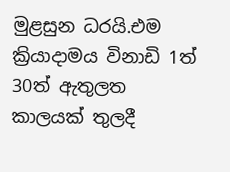මුළසුන ධරයි.එම ක්‍රියාදාමය විනාඩි 1ත් 30ත් ඇතුලත කාලයක් තුලදී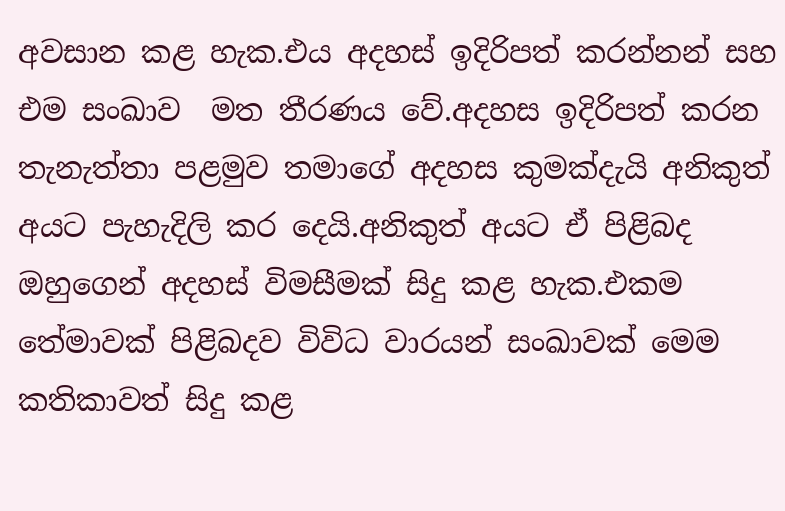අවසාන කළ හැක.එය අදහස් ඉදිරිපත් කරන්නන් සහ එම සංඛාව  මත තීරණය වේ.අදහස ඉදිරිපත් කරන තැනැත්තා පළමුව තමාගේ අදහස කුමක්දැයි අනිකුත් අයට පැහැදිලි කර දෙයි.අනිකුත් අයට ඒ පිළිබද ඔහුගෙන් අදහස් විමසීමක් සිදු කළ හැක.එකම තේමාවක් පිළිබදව විවිධ වාරයන් සංඛාවක් මෙම කතිකාවත් සිදු කළ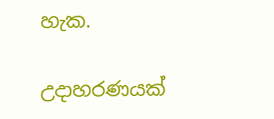හැක.

උදාහරණයක්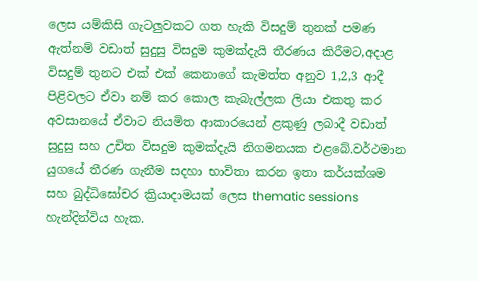ලෙස යම්කිසි ගැටලුවකට ගත හැකි විසදුම් තුනක් පමණ ඇත්නම් වඩාත් සුදුසු විසදුම කුමක්දැයි තීරණය කිරීමට,අදාළ විසදුම් තුනට එක් එක් කෙනාගේ කැමත්ත අනුව 1,2,3 ආදී පිළිවලට ඒවා නම් කර කොල කැබැල්ලක ලියා එකතු කර අවසානයේ ඒවාට නියමිත ආකාරයෙන් ළකුණු ලබාදී වඩාත් සුදුසු සහ උචිත විසදුම කුමක්දැයි නිගමනයක එළබේ.වර්ථමාන යුගයේ තීරණ ගැනීම සදහා භාවිතා කරන ඉතා කර්යක්ශම සහ බුද්ධිඝෝචර ක්‍රියාදාමයක් ලෙස thematic sessions හැන්දින්විය හැක.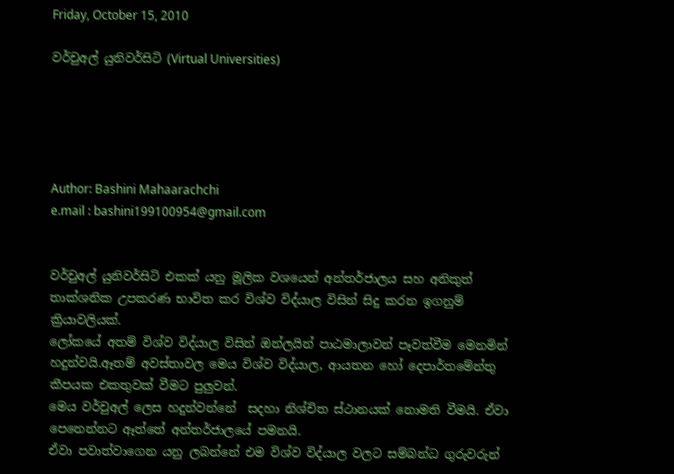Friday, October 15, 2010

වර්චුඅල් යුනිවර්සිටි (Virtual Universities)





Author: Bashini Mahaarachchi
e.mail : bashini199100954@gmail.com


වර්චුඅල් යුනිවර්සිටි එකක් යනු මූලික වශයෙන් අන්තර්ජාලය සහ අනිකුත් තාක්ශනික උපකරණ භාවිත කර විශ්ව විද්යාල විසින් සිදු කරන ඉගනුම් ක්‍රියාවලියක්.
ලෝකයේ අතම් විශ්ව විද්යාල විසින් ඔන්ලයින් පාඨමාලාවන් පෑවත්වීම මෙනමින් හදුන්වයි.ඈතම් අවස්තාවල මෙය විශ්ව විද්යාල, ආයතන හෝ දෙපාර්තමේන්තු කීපයක එකතුවක් වීමට පුලුවන්.
මෙය වර්චුඅල් ලෙස හදුන්වන්නේ  සදහා නිශ්චිත ස්ථානයක් නොමති වීමයි. ඒවා පෙනෙන්නට ඈත්තේ අන්තර්ජාලයේ පමනයි.
ඒවා පවාත්වාගෙන යනු ලබන්නේ එම විශ්ව විද්යාල වලට සම්බන්ධ ගුරුවරුන්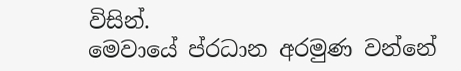විසින්.
මෙවායේ ප්රධාන අරමුණ වන්නේ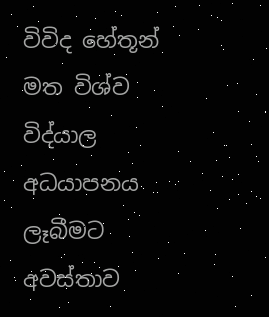විවිද හේතූන් මත විශ්ව විද්යාල අධයාපනය ලෑබීමට අවස්තාව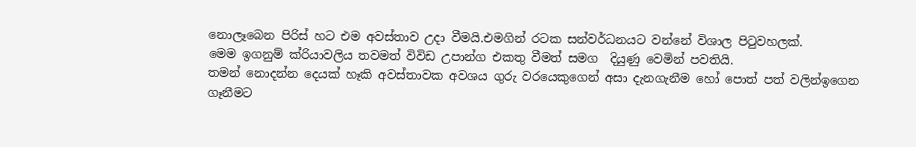නොලෑබෙන පිරිස් හට එම අවස්තාව උදා වීමයි.එමගින් රටක සන්වර්ධනයට වන්නේ විශාල පිටුවහලක්.
මෙම ඉගනුම් ක්රියාවලිය තවමත් විවිඩ උපාන්ග එකතු වීමත් සමග  දියුණු වෙමින් පවතියි.
තමන් නොදන්න දෙයක් හෑකි අවස්තාවක අවශය ගුරු වරයෙකුගෙන් අසා දැනගැනීම හෝ පොත් පත් වලින්ඉගෙන ගෑනීමට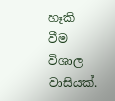හෑකි වීම විශාල වාසියක්.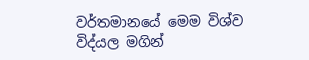වර්තමානයේ මෙම විශ්ව විද්යල මගින්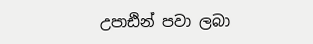උපාඪින් පවා ලබා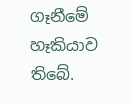ගෑනීමේ හෑකියාව තිබේ.